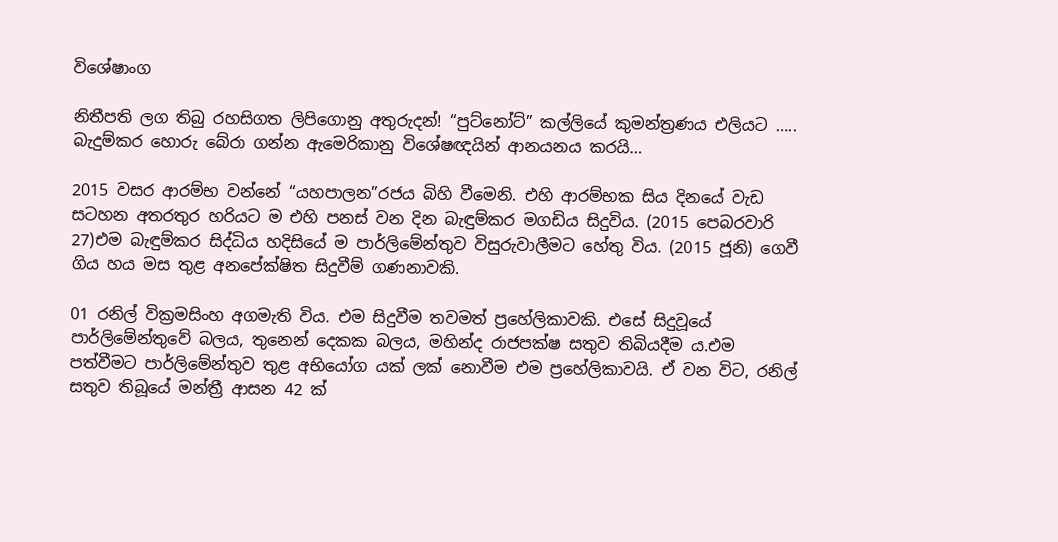විශේෂාංග

නිතීපති ලග තිබු රහසිගත ලිපිගොනු අතුරුදන්! “පුට්නෝට්” කල්ලියේ කුමන්ත්‍රණය එලියට ….. බැදුම්කර හොරු බේරා ගන්න ඇමෙරිකානු විශේෂඥයින් ආනයනය කරයි…

2015 වසර ආරම්භ වන්නේ “යහපාලන”රජය බිහි වීමෙනි. එහි ආරම්භක සිය දිනයේ වැඩ සටහන අතරතුර හරියට ම එහි පනස් වන දින බැඳුම්කර මගඩිය සිදුවිය. (2015 පෙබරවාරි 27)එම බැඳුම්කර සිද්ධිය හදිසියේ ම පාර්ලිමේන්තුව විසුරුවාලීමට හේතු විය. (2015 ජූනි) ගෙවී ගිය හය මස තුළ අනපේක්ෂිත සිදුවීම් ගණනාවකි.

01 රනිල් වික්‍රමසිංහ අගමැති විය. එම සිදුවීම තවමත් ප්‍රහේලිකාවකි. එසේ සිදුවූයේ පාර්ලිමේන්තුවේ බලය, තුනෙන් දෙකක බලය, මහින්ද රාජපක්ෂ සතුව තිබියදීම ය.එම පත්වීමට පාර්ලිමේන්තුව තුළ අභියෝග යක් ලක් නොවීම එම ප්‍රහේලිකාවයි. ඒ වන විට, රනිල් සතුව තිබූයේ මන්ත්‍රී ආසන 42 ක්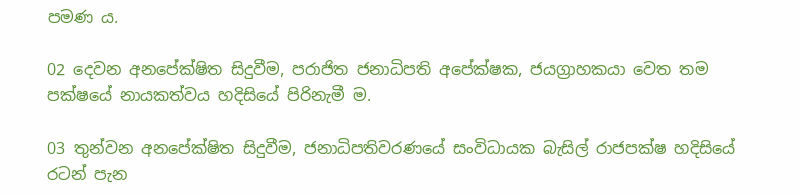පමණ ය.

02 දෙවන අනපේක්ෂිත සිදුවීම, පරාජිත ජනාධිපති අපේක්ෂක, ජයග්‍රාහකයා වෙත තම පක්ෂයේ නායකත්වය හදිසියේ පිරිනැමී ම.

03 තුන්වන අනපේක්ෂිත සිදුවීම, ජනාධිපතිවරණයේ සංවිධායක බැසිල් රාජපක්ෂ හදිසියේ රටන් පැන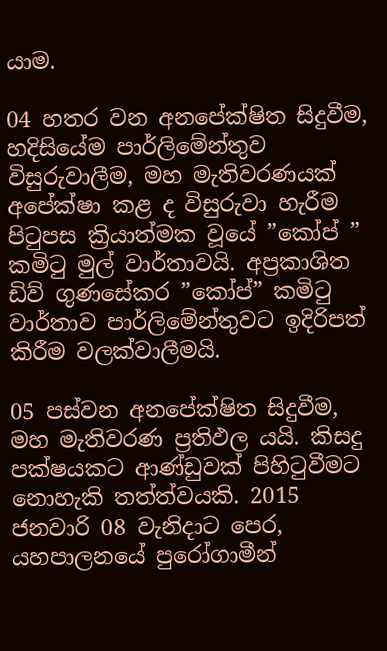යාම.

04 හතර වන අනපේක්ෂිත සිදුවීම, හදිසියේම පාර්ලිමේන්තුව විසුරුවාලීම, මහ මැතිවරණයක් අපේක්ෂා කළ ද විසුරුවා හැරීම පිටුපස ක්‍රියාත්මක වූයේ ”කෝප් ” කමිටු මුල් වාර්තාවයි. අප්‍රකාශිත ඩිව් ගුණසේකර ”කෝප්” කමිටු වාර්තාව පාර්ලිමේන්තුවට ඉදිරිපත් කිරීම වලක්වාලීමයි.

05 පස්වන අනපේක්ෂිත සිදුවීම, මහ මැතිවරණ ප්‍රතිඵල යයි. කිසදු පක්ෂයකට ආණ්ඩුවක් පිහිටුවීමට නොහැකි තත්ත්වයකි. 2015 ජනවාරි 08 වැනිදාට පෙර, යහපාලනයේ පුරෝගාමීන්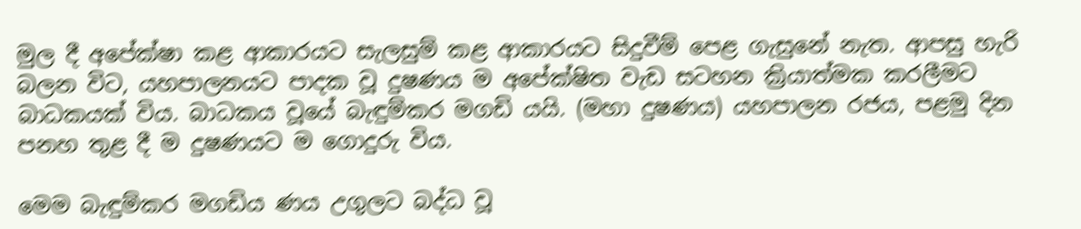මුල දී අපේක්ෂා කළ ආකාරයට සැලසුම් කළ ආකාරයට සිදුවීම් පෙළ ගැසුනේ නැත. ආපසු හැරි බලන විට, යහපාලනයට පාදක වූ දුෂණය ම අපේක්ෂිත වැඩ සටහන ක්‍රියාත්මක කරලීමට බාධකයක් විය. බාධකය වූයේ බැඳුම්කර මගඩි යයි. (මහා දුෂණය) යහපාලන රජය, පළමු දින පනහ තුළ දී ම දුෂණයට ම ගොදුරු විය.

මෙම බැඳුම්කර මගඩිය ණය උගුලට බද්ධ වූ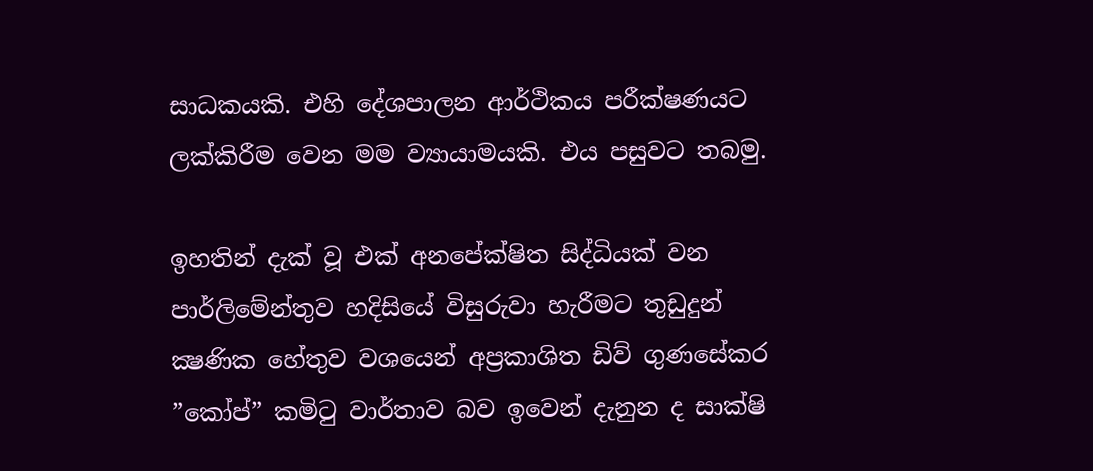සාධකයකි. එහි දේශපාලන ආර්ථිකය පරීක්ෂණයට ලක්කිරීම වෙන මම ව්‍යායාමයකි. එය පසුවට තබමු.

ඉහතින් දැක් වූ එක් අනපේක්ෂිත සිද්ධියක් වන පාර්ලිමේන්තුව හදිසියේ විසුරුවා හැරීමට තුඩුදුන් ක්‍ෂණික හේතුව වශයෙන් අප්‍රකාශිත ඩිව් ගුණසේකර ”කෝප්” කමිටු වාර්තාව බව ඉවෙන් දැනුන ද සාක්ෂි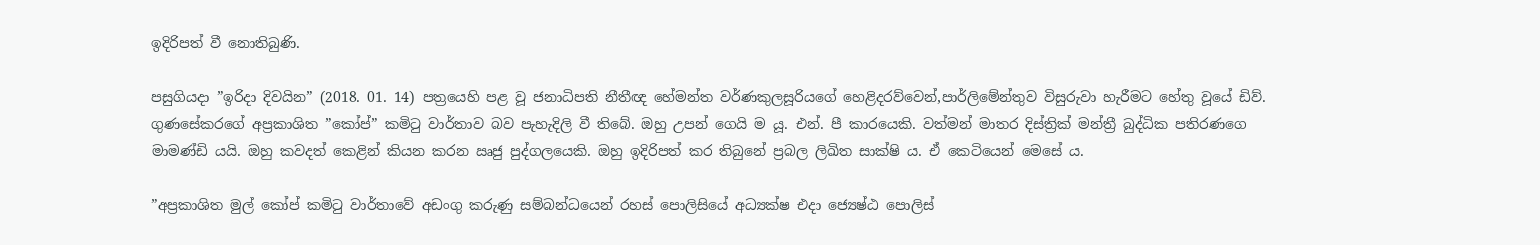ඉදිරිපත් වී නොතිබුණි.

පසුගියදා ”ඉරිදා දිවයින” (2018. 01. 14) පත්‍රයෙහි පළ වූ ජනාධිපති නීතීඥ හේමන්ත වර්ණකුලසූරියගේ හෙළිදරව්වෙන්,පාර්ලිමේන්තුව විසුරුවා හැරීමට හේතු වූයේ ඩිව්. ගුණසේකරගේ අප්‍රකාශිත ”කෝප්” කමිටු වාර්තාව බව පැහැදිලි වී තිබේ. ඔහු උපන් ගෙයි ම යූ. එන්. පී කාරයෙකි. වත්මන් මාතර දිස්ත්‍රික් මන්ත්‍රී බුද්ධික පතිරණගෙ මාමණ්ඩි යයි. ඔහු කවදත් කෙළින් කියන කරන ඍජු පුද්ගලයෙකි. ඔහු ඉදිරිපත් කර තිබුනේ ප්‍රබල ලිඛිත සාක්ෂි ය. ඒ කෙටියෙන් මෙසේ ය.

”අප්‍රකාශිත මුල් කෝප් කමිටු වාර්තාවේ අඩංගු කරුණු සම්බන්ධයෙන් රහස් පොලිසියේ අධ්‍යක්ෂ එදා ජ්‍යෙෂ්ඨ පොලිස්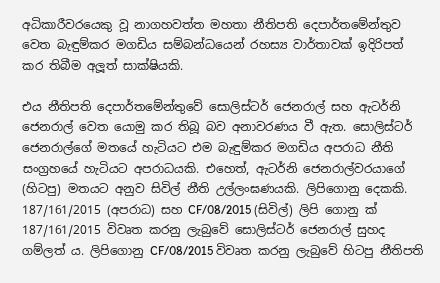අධිකාරීවරයෙකු වූ නාගහවත්ත මහතා නීතිපති දෙපාර්තමේන්තුව වෙත බැඳුම්කර මගඩිය සම්බන්ධයෙන් රහස්‍ය වාර්තාවක් ඉදිරිපත් කර තිබීම අලූත් සාක්ෂියකි.

එය නීතිපති දෙපාර්තමේන්තුවේ සොලිස්ටර් ජෙනරාල් සහ ඇටර්නි ජෙනරාල් වෙත යොමු කර තිබූ බව අනාවරණය වී ඇත. සොලිස්ටර් ජෙනරාල්ගේ මතයේ හැටියට එම බැඳුම්කර මගඩිය අපරාධ නීති සංග්‍රහයේ හැටියට අපරාධයකි. එහෙත්, ඇටර්නි ජෙනරාල්වරයාගේ (හිටපු) මතයට අනුව සිවිල් නීති උල්ලංඝණයකි. ලිපිගොනු දෙකකි. 187/161/2015 (අපරාධ) සහ CF/08/2015 (සිවිල්) ලිපි ගොනු ක්‍ 187/161/2015 විවෘත කරනු ලැබුවේ සොලිස්ටර් ජෙනරාල් සුහද ගම්ලත් ය. ලිපිගොනු CF/08/2015 විවෘත කරනු ලැබුවේ හිටපු නීතිපති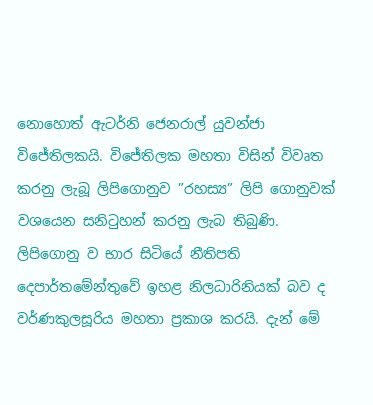නොහොත් ඇටර්නි ජෙනරාල් යුවන්ජා විජේතිලකයි. විජේතිලක මහතා විසින් විවෘත කරනු ලැබූ ලිපිගොනුව ”රහස්‍ය” ලිපි ගොනුවක් වශයෙන සනිටුහන් කරනු ලැබ තිබුණි. ලිපිගොනු ව භාර සිටියේ නීතිපති දෙපාර්තමේන්තුවේ ඉහළ නිලධාරිනියක් බව ද වර්ණකුලසූරිය මහතා ප්‍රකාශ කරයි. දැන් මේ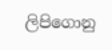ලිපිගොනු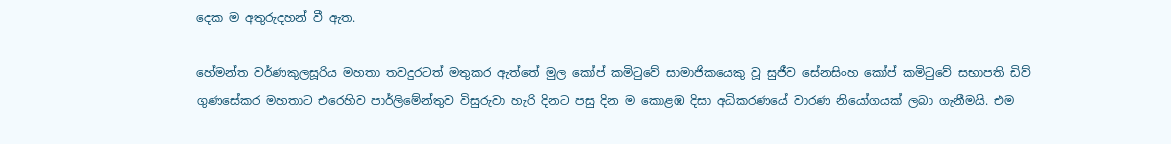දෙක ම අතුරුදහන් වී ඇත.

හේමන්ත වර්ණකුලසූරිය මහතා තවදුරටත් මතුකර ඇත්තේ මුල කෝප් කමිටුවේ සාමාජිකයෙකු වූ සුජීව සේනසිංහ කෝප් කමිටුවේ සභාපති ඩිව් ගුණසේකර මහතාට එරෙහිව පාර්ලිමේන්තුව විසුරුවා හැරි දිනට පසු දින ම කොළඹ දිසා අධිකරණයේ වාරණ නියෝගයක් ලබා ගැනීමයි. එම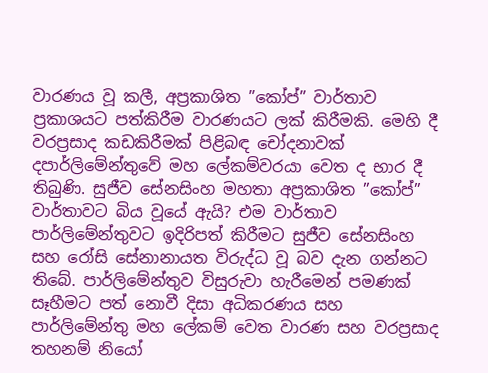වාරණය වූ කලී, අප්‍රකාශිත ”කෝප්” වාර්තාව ප්‍රකාශයට පත්කිරීම වාරණයට ලක් කිරීමකි. මෙහි දී වරප්‍රසාද කඩකිරීමක් පිළිබඳ චෝදනාවක් දපාර්ලිමේන්තුවේ මහ ලේකම්වරයා වෙත ද භාර දී තිබුණි. සුජීව සේනසිංහ මහතා අප්‍රකාශිත ”කෝප්” වාර්තාවට බිය වූයේ ඇයි? එම වාර්තාව පාර්ලිමේන්තුවට ඉදිරිපත් කිරීමට සුජීව සේනසිංහ සහ රෝසි සේනානායත විරුද්ධ වූ බව දැන ගන්නට තිබේ. පාර්ලිමේන්තුව විසුරුවා හැරීමෙන් පමණක් සෑහීමට පත් නොවී දිසා අධිකරණය සහ පාර්ලිමේන්තු මහ ලේකම් වෙත වාරණ සහ වරප්‍රසාද තහනම් නියෝ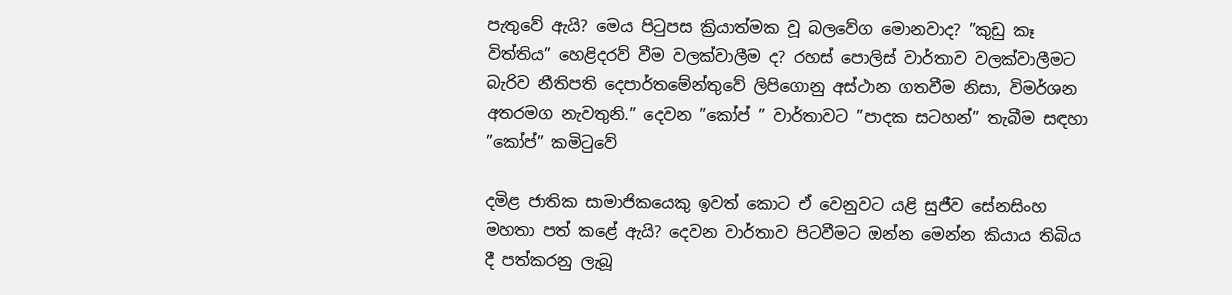පැතුවේ ඇයි? මෙය පිටුපස ක්‍රියාත්මක වූ බලවේග මොනවාද? ”කුඩු කෑ විත්තිය” හෙළිදරව් වීම වලක්වාලීම ද? රහස් පොලිස් වාර්තාව වලක්වාලීමට බැරිව නීතිපති දෙපාර්තමේන්තුවේ ලිපිගොනු අස්ථාන ගතවීම නිසා, විමර්ශන අතරමග නැවතුනි.” දෙවන ”කෝප් ” වාර්තාවට ”පාදක සටහන්” තැබීම සඳහා ”කෝප්” කමිටුවේ

දමිළ ජාතික සාමාජිකයෙකු ඉවත් කොට ඒ වෙනුවට යළි සුජීව සේනසිංහ මහතා පත් කළේ ඇයි? දෙවන වාර්තාව පිටවීමට ඔන්න මෙන්න කියාය තිබිය දී පත්කරනු ලැබූ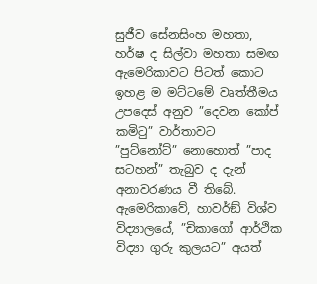සුජීව සේනසිංහ මහතා, හර්ෂ ද සිල්වා මහතා සමඟ ඇමෙරිකාවට පිටත් කොට ඉහළ ම මට්ටමේ වෘත්තීමය උපදෙස් අනුව ”දෙවන කෝප් කමිටු” වාර්තාවට ”පුට්නෝට්” නොහොත් ”පාද සටහන්” තැබුව ද දැන් අනාවරණය වී තිබේ. ඇමෙරිකාවේ, හාවර්ඞ් විශ්ව විද්‍යාලයේ, ”චිකාගෝ ආර්ථික විද්‍යා ගුරු කුලයට” අයත්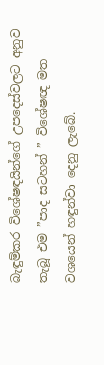බැඳුම්කර විශේෂඳයින්ගේ උපදෙස්වලට අනුව තැබූ එම ”පාද සටහන් ” විශේෂඥ මත වශයෙන් හඳුන්වා දෙනු ලැබේ.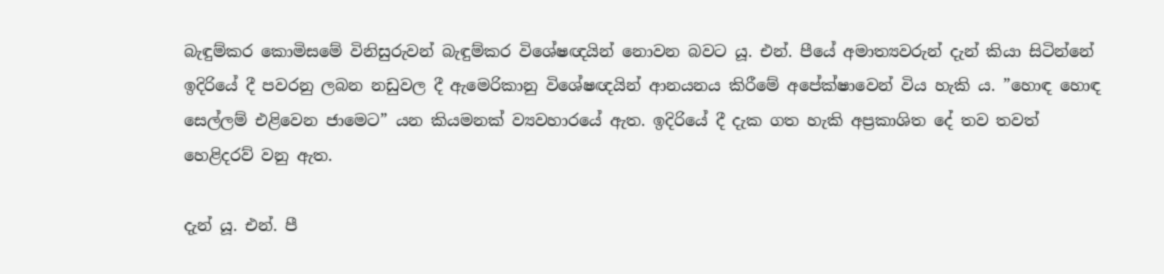බැඳුම්කර කොමිසමේ විනිසුරුවන් බැඳුම්කර විශේෂඥයින් නොවන බවට යූ. එන්. පීයේ අමාත්‍යවරුන් දැන් කියා සිටින්නේ ඉදිරියේ දී පවරනු ලබන නඩුවල දී ඇමෙරිකානු විශේෂඥයින් ආනයනය කිරීමේ අපේක්ෂාවෙන් විය හැකි ය. ”හොඳ හොඳ සෙල්ලම් එළිවෙන ජාමෙට” යන කියමනක් ව්‍යවහාරයේ ඇත. ඉදිරියේ දී දැක ගත හැකි අප්‍රකාශිත දේ තව තවත් හෙළිදරව් වනු ඇත.

දැන් යූ. එන්. පී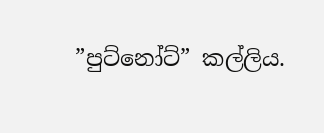”පුට්නෝට්” කල්ලිය.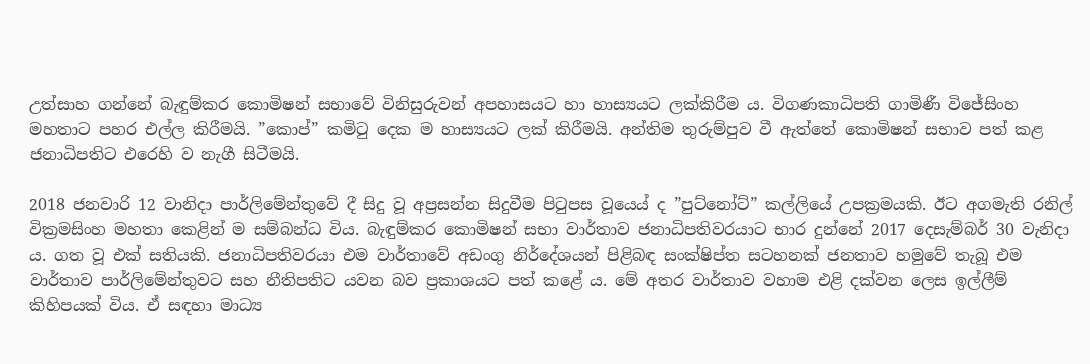උත්සාහ ගන්නේ බැඳුම්කර කොමිෂන් සභාවේ විනිසුරුවන් අපහාසයට හා හාස්‍යයට ලක්කිරීම ය. විගණකාධිපති ගාමිණී විජේසිංහ මහතාට පහර එල්ල කිරීමයි. ”කොප්” කමිටු දෙක ම හාස්‍යයට ලක් කිරීමයි. අන්තිම තුරුම්පුව වී ඇත්තේ කොමිෂන් සභාව පත් කළ ජනාධිපතිට එරෙහි ව නැගී සිටීමයි.

2018 ජනවාරි 12 වානිදා පාර්ලිමේන්තුවේ දී සිදු වූ අප්‍රසන්න සිදුවීම පිටුපස වූයෙය් ද ”පුට්නෝට්” කල්ලියේ උපක්‍රමයකි. ඊට අගමැති රනිල් වික්‍රමසිංහ මහතා කෙළින් ම සම්බන්ධ විය. බැඳුම්කර කොමිෂන් සභා වාර්තාව ජනාධිපතිවරයාට භාර දුන්නේ 2017 දෙසැම්බර් 30 වැනිදා ය. ගත වූ එක් සතියකි. ජනාධිපතිවරයා එම වාර්තාවේ අඩංගු නිර්දේශයන් පිළිබඳ සංක්ෂිප්ත සටහනක් ජනතාව හමුවේ තැබූ එම වාර්තාව පාර්ලිමේන්තුවට සහ නීතිපතිට යවන බව ප්‍රකාශයට පත් කළේ ය. මේ අතර වාර්තාව වහාම එළි දක්වන ලෙස ඉල්ලීම් කිහිපයක් විය. ඒ සඳහා මාධ්‍ය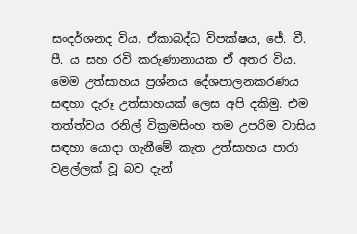සංදර්ශනද විය. ඒකාබද්ධ විපක්ෂය, ජේ. වී. පී. ය සහ රවි කරුණානායක ඒ අතර විය. මෙම උත්සාහය ප්‍රශ්නය දේශපාලනකරණය සඳහා දැරූ උත්සාහයක් ලෙස අපි දකිමු. එම තත්ත්වය රනිල් වික්‍රමසිංහ තම උපරිම වාසිය සඳහා යොදා ගැනීමේ කැත උත්සාහය පාරා වළල්ලක් වූ බව දැන්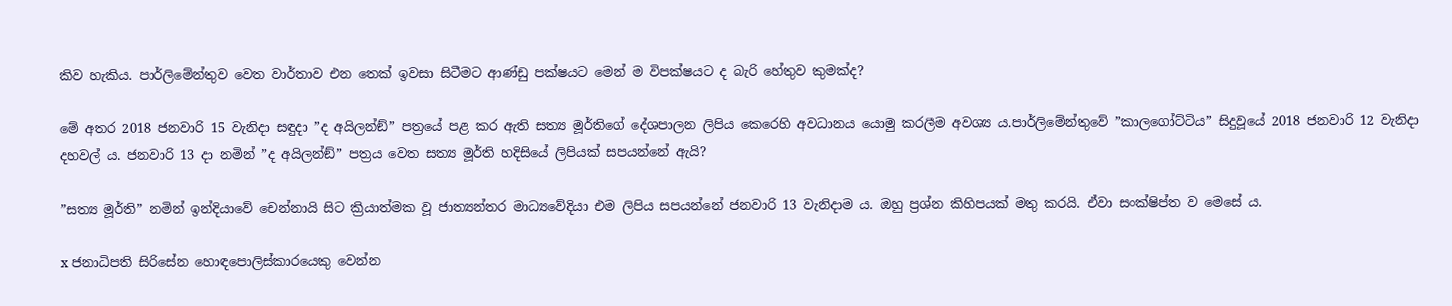කිව හැකිය. පාර්ලිමේන්තුව වෙත වාර්තාව එන තෙක් ඉවසා සිටීමට ආණ්ඩු පක්ෂයට මෙන් ම විපක්ෂයට ද බැරි හේතුව කුමක්ද?

මේ අතර 2018 ජනවාරි 15 වැනිදා සඳුදා ”ද අයිලන්ඞ්” පත්‍රයේ පළ කර ඇති සත්‍ය මූර්තිගේ දේශපාලන ලිපිය කෙරෙහි අවධානය යොමු කරලීම අවශ්‍ය ය.පාර්ලිමේන්තුවේ ”කාලගෝට්ටිය” සිදුවූයේ 2018 ජනවාරි 12 වැනිදා දහවල් ය. ජනවාරි 13 දා නමින් ”ද අයිලන්ඞ්” පත්‍රය වෙත සත්‍ය මූර්ති හදිසියේ ලිපියක් සපයන්නේ ඇයි?

”සත්‍ය මූර්ති” නමින් ඉන්දියාවේ චෙන්නායි සිට ක්‍රියාත්මක වූ ජාත්‍යන්තර මාධ්‍යවේදියා එම ලිපිය සපයන්නේ ජනවාරි 13 වැනිදාම ය. ඔහු ප්‍රශ්න කිහිපයක් මතු කරයි. ඒවා සංක්ෂිප්ත ව මෙසේ ය.

x ජනාධිපති සිරිසේන හොඳපොලිස්කාරයෙකු වෙන්න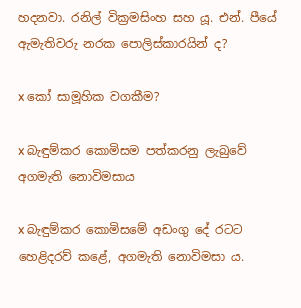හදනවා. රනිල් වික්‍රමසිංහ සහ යූ. එන්. පීයේ ඇමැතිවරු නරක පොලිස්කාරයින් ද?

x කෝ සාමූහික වගකීම?

x බැඳුම්කර කොමිසම පත්කරනු ලැබුවේ අගමැති නොවිමසාය

x බැඳුම්කර කොමිසමේ අඩංගු දේ රටට හෙළිදරව් කළේ, අගමැති නොවිමසා ය.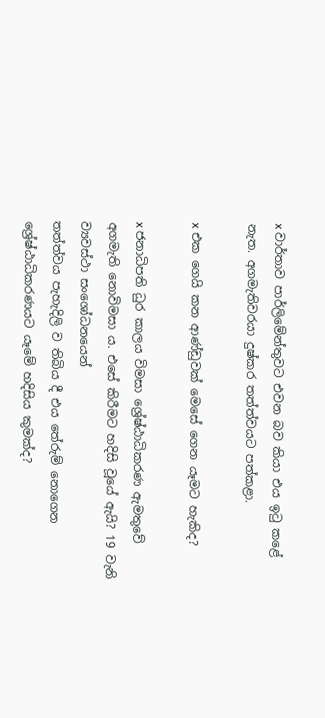x වාර්තාව පාර්ලිමේන්තුවට එවන බව කියා එය ඉටු කළේ නැත. අගමැතිවරයා දුෂ්කර තත්ත්වයට පත්කළා.

x එක ගෙයි කන ආණ්ඩුවක් මෙසේ ගෙන යෑමට හැකිද?

x ජනාධිපති ධුර කාලය විමසා ශ්‍රේෂ්ඨාධිකරණ ඇමතුවේ අගමැති නොවිමසා ය. එසේ කිරීමට හදිසි වූයේ ඇයි? 19 වැනි ව්‍යවස්ථා සංශෝධනයෙන්
තත්ත්වය පැහැදිලි ව තිබිය දී එය තේරුම් නොගෙන ශ්‍රේෂ්ඨාධිකරණයට යෑමේ හදිසිය කුමක්ද?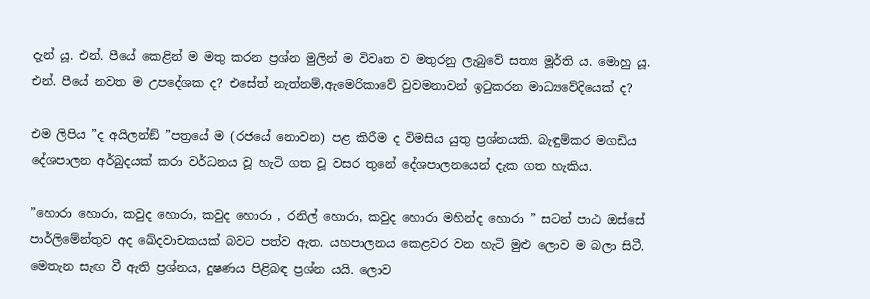දැන් යූ. එන්. පීයේ කෙළින් ම මතු කරන ප්‍රශ්න මුලින් ම විවෘත ව මතුරනු ලැබුවේ සත්‍ය මූර්ති ය. මොහු යූ. එන්. පීයේ නවත ම උපදේශක ද? එසේත් නැත්නම්,ඇමෙරිකාවේ වුවමනාවන් ඉටුකරන මාධ්‍යවේදියෙක් ද?

එම ලිපිය ”ද අයිලන්ඞ් ”පත්‍රයේ ම (රජයේ නොවන) පළ කිරීම ද විමසිය යුතු ප්‍රශ්නයකි. බැඳුම්කර මගඩිය දේශපාලන අර්බුදයක් කරා වර්ධනය වූ හැටි ගත වූ වසර තුනේ දේශපාලනයෙන් දැක ගත හැකිය.

”හොරා හොරා, කවුද හොරා, කවුද හොරා , රනිල් හොරා, කවුද හොරා මහින්ද හොරා ” සටන් පාඨ ඔස්සේ පාර්ලිමේන්තුව අද ඛේදවාචකයක් බවට පත්ව ඇත. යහපාලනය කෙළවර වන හැටි මුළු ලොව ම බලා සිටී. මෙතැන සැඟ වී ඇති ප්‍රශ්නය, දුෂණය පිළිබඳ ප්‍රශ්න යයි. ලොව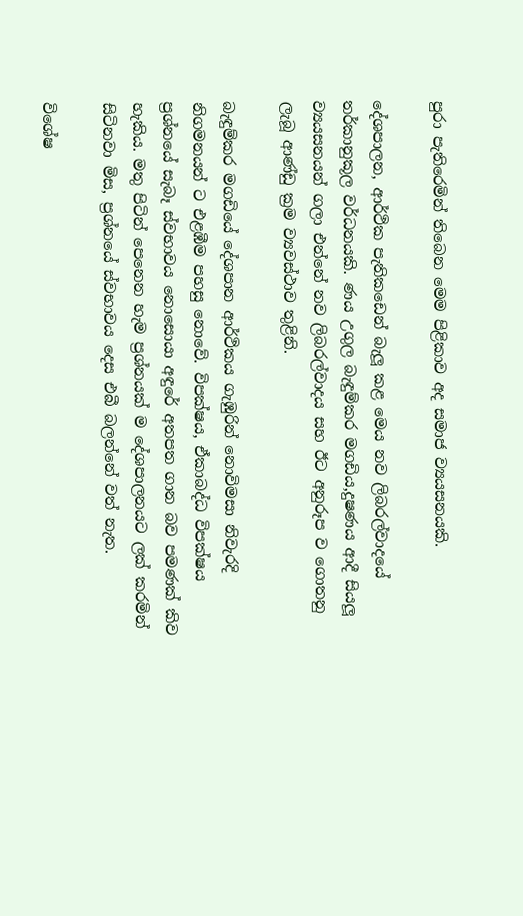පුරා පැතිරෙමින් තිබෙන මෙම පිළිකාව අද සමාජ ව්‍යයසනයකි.

දේශපාලන, ආර්ථික පැතිකඩෙන් බැලූ කළ මෙය නව ලිබරල්වාදයේ තර්කානුකූල වර්ධනයකි. ණය උගුල බැඳුම්කර මගඩිය,දුෂණය ආදී සියලූ ව්‍යයසනයන් ගලා එන්නේ නව ලිබරල්වාදය සහ ඊට අනුරූප ව ගොතනු ලැබූ ආණ්ඩු ක්‍රම ව්‍යවස්ථාව තුළිනි.

බැඳුම්කර මගඩියේ දේශපාන ආර්ථිකය ගැඹුරින් නොවිමසා නිවැරදි නිගමනයන් ට එළඹීම පහසු නොවේ. විපක්ෂය, ඒකාබද්ධ විපක්ෂය ප්‍රශ්නයේ සැබෑ ස්වභාවය නොසොයා අඳුරේ අතපත ගාන බව පමණක් කිව හැකිය. මතු පිටින් පෙනෙන හැම ප්‍රශ්නයක් ම දේශපාලනයට ලක් කරමින් සිටිනවා මිස, ප්‍රශ්නයේ ස්වභාවය දෙස එබී බලන්නේ වත් නැත.

විශේෂ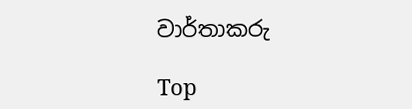වාර්තාකරු

Top